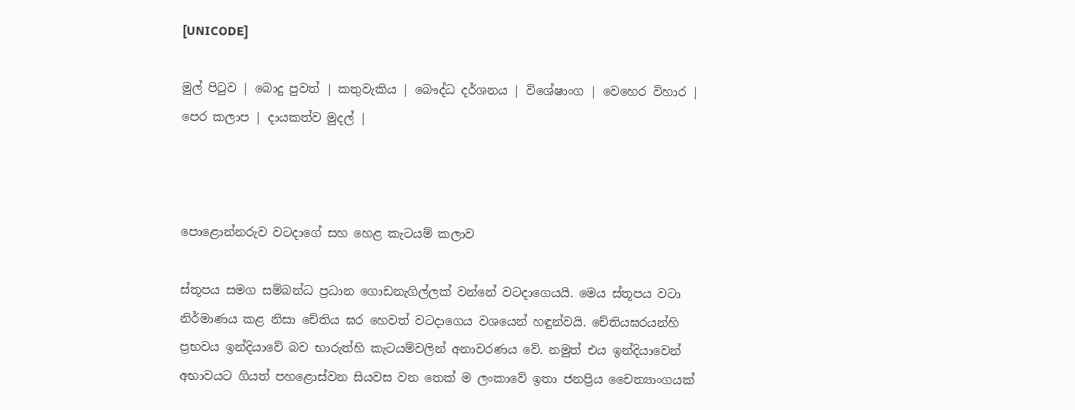[UNICODE]

මුල් පිටුව | බොදු පුවත් | කතුවැකිය | බෞද්ධ දර්ශනය | විශේෂාංග | වෙහෙර විහාර | පෙර කලාප | දායකත්ව මුදල් |



පොළොන්නරුව වටදාගේ සහ හෙළ කැටයම් කලාව

ස්තූපය සමග සම්බන්ධ ප්‍රධාන ගොඩනැගිල්ලක් වන්නේ වටදාගෙයයි. මෙය ස්තූපය වටා නිර්මාණය කළ නිසා චේතිය ඝර හෙවත් වටදාගෙය වශයෙන් හඳුන්වයි. චේතියඝරයන්හි ප්‍රභවය ඉන්දියාවේ බව භාරුත්හි කැටයම්වලින් අනාවරණය වේ. නමුත් එය ඉන්දියාවෙන් අභාවයට ගියත් පහළොස්වන සියවස වන තෙක් ම ලංකාවේ ඉතා ජනප්‍රිය චෛත්‍යාංගයක්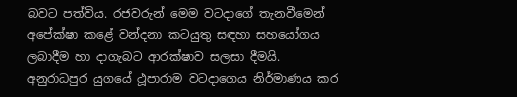බවට පත්විය. රජවරුන් මෙම වටදාගේ තැනවීමෙන් අපේක්ෂා කළේ වන්දනා කටයුතු සඳහා සහයෝගය ලබාදීම හා දාගැබට ආරක්ෂාව සලසා දීමයි. අනුරාධපුර යුගයේ ථූපාරාම වටදාගෙය නිර්මාණය කර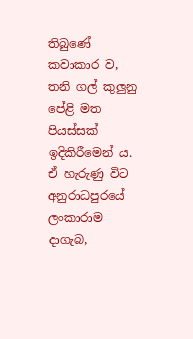තිබුණේ කවාකාර ව, තනි ගල් කුලුනු පේළි මත පියස්සක් ඉදිකිරීමෙන් ය. ඒ හැරුණු විට අනුරාධපුරයේ ලංකාරාම දාගැබ,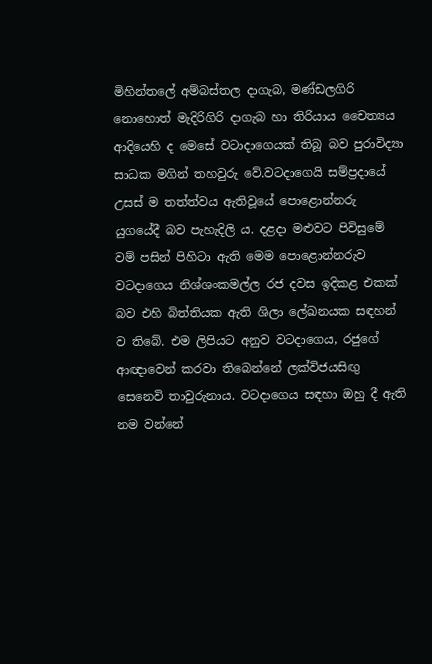මිහින්තලේ අම්බස්තල දාගැබ, මණ්ඩලගිරි නොහොත් මැදිරිගිරි දාගැබ හා තිරියාය චෛත්‍යය ආදියෙහි ද මෙසේ වටාදාගෙයක් තිබූ බව පුරාවිද්‍යා සාධක මගින් තහවුරු වේ.වටදාගෙයි සම්ප්‍රදායේ උසස් ම තත්ත්වය ඇතිවූයේ පොළොන්නරු යුගයේදී බව පැහැදිලි ය. දළදා මළුවට පිවිසුමේ වම් පසින් පිහිටා ඇති මෙම පොළොන්නරුව වටදාගෙය නිශ්ශංකමල්ල රජ දවස ඉදිකළ එකක් බව එහි බිත්තියක ඇති ශිලා ලේඛනයක සඳහන් ව තිබේ. එම ලිපියට අනුව වටදාගෙය, රජුගේ ආඥාවෙන් කරවා තිබෙන්නේ ලක්විජයසිඟු සෙනෙවි තාවුරුනාය. වටදාගෙය සඳහා ඔහු දී ඇති නම වන්නේ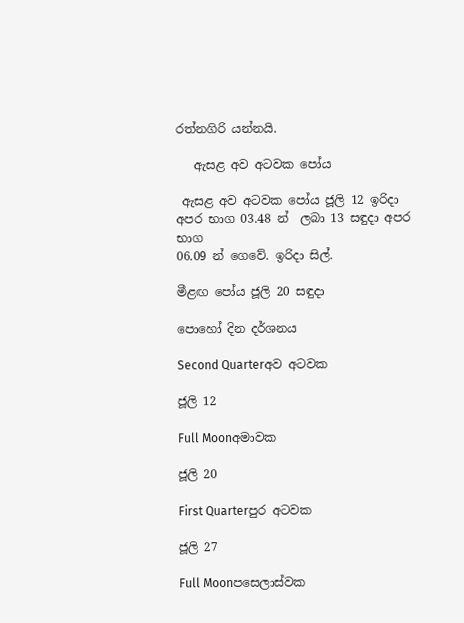රත්නගිරි යන්නයි.

   ඇසළ අව අටවක පෝය

 ඇසළ අව අටවක පෝය ජූලි 12 ඉරිදා අපර භාග 03.48 න්  ලබා 13 සඳුදා අපර භාග
06.09 න් ගෙවේ. ඉරිදා සිල්.

මීළඟ පෝය ජූලි 20 සඳුදා

පොහෝ දින දර්ශනය

Second Quarterඅව අටවක

ජූලි 12

Full Moonඅමාවක

ජූලි 20

First Quarterපුර අටවක

ජූලි 27

Full Moonපසෙලාස්වක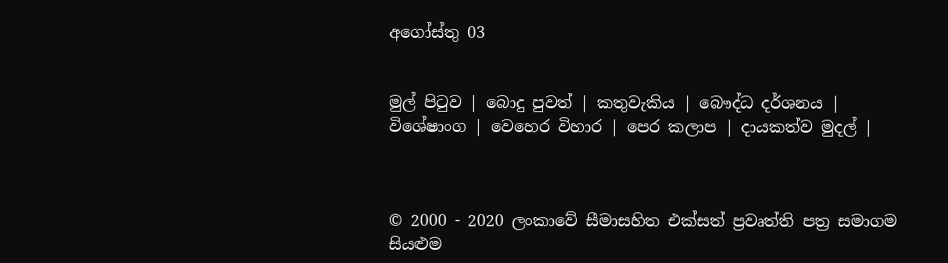අගෝස්තු 03


මුල් පිටුව | බොදු පුවත් | කතුවැකිය | බෞද්ධ දර්ශනය | විශේෂාංග | වෙහෙර විහාර | පෙර කලාප | දායකත්ව මුදල් |



© 2000 - 2020 ලංකාවේ සීමාසහිත එක්සත් ප්‍රවෘත්ති පත්‍ර සමාගම
සියළුම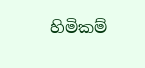හිමිකම්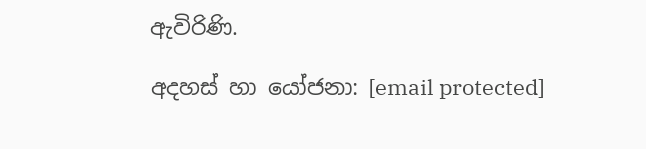ඇවිරිණි.

අදහස් හා යෝජනා: [email protected]